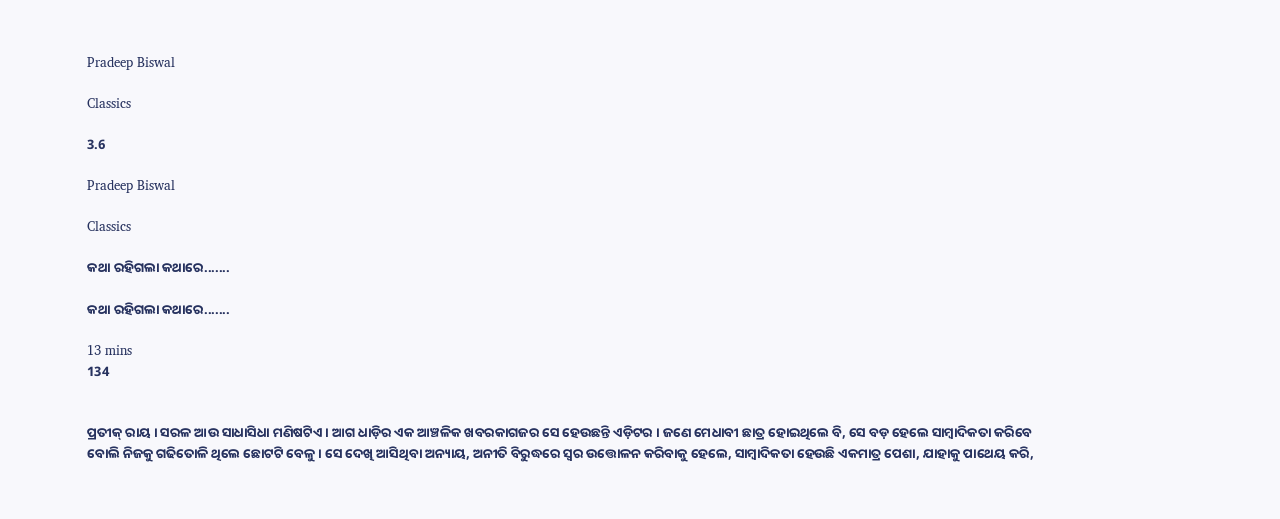Pradeep Biswal

Classics

3.6

Pradeep Biswal

Classics

କଥା ରହିଗଲା କଥାରେ.......

କଥା ରହିଗଲା କଥାରେ.......

13 mins
134


ପ୍ରତୀକ୍ ରାୟ । ସରଳ ଆଉ ସାଧାସିଧା ମଣିଷଟିଏ । ଆଗ ଧାଡ଼ିର ଏକ ଆଞ୍ଚଳିକ ଖବରକାଗଜର ସେ ହେଉଛନ୍ତି ଏଡ଼ିଟର । ଜଣେ ମେଧାବୀ ଛାତ୍ର ହୋଇଥିଲେ ବି, ସେ ବଡ଼ ହେଲେ ସାମ୍ବାଦିକତା କରିବେ ବୋଲି ନିଜକୁ ଗଢିତୋଳି ଥିଲେ ଛୋଟଟି ବେଳୁ । ସେ ଦେଖି ଆସିଥିବା ଅନ୍ୟାୟ, ଅନୀତି ବିରୁଦ୍ଧରେ ସ୍ଵର ଉତ୍ତୋଳନ କରିବାକୁ ହେଲେ, ସାମ୍ବାଦିକତା ହେଉଛି ଏକମାତ୍ର ପେଶା, ଯାହାକୁ ପାଥେୟ କରି,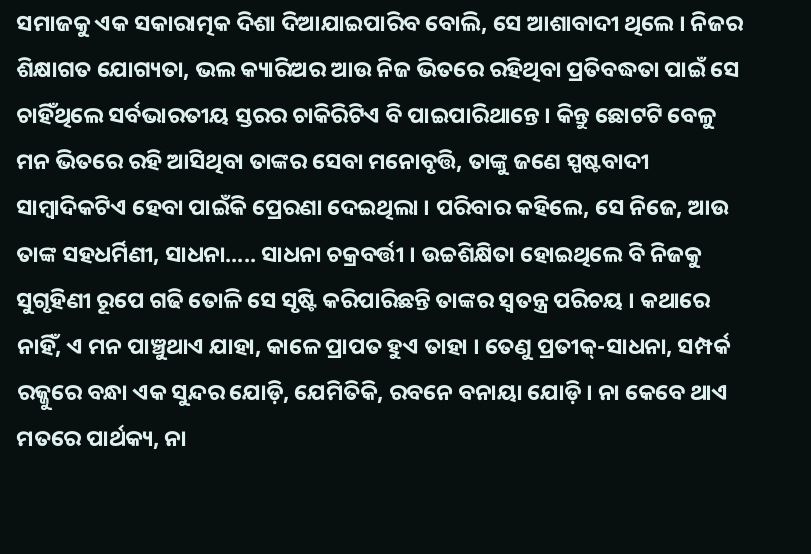ସମାଜକୁ ଏକ ସକାରାତ୍ମକ ଦିଶା ଦିଆଯାଇପାରିବ ବୋଲି, ସେ ଆଶାବାଦୀ ଥିଲେ । ନିଜର ଶିକ୍ଷାଗତ ଯୋଗ୍ୟତା, ଭଲ କ୍ୟାରିଅର ଆଉ ନିଜ ଭିତରେ ରହିଥିବା ପ୍ରତିବଦ୍ଧତା ପାଇଁ ସେ ଚାହିଁଥିଲେ ସର୍ବଭାରତୀୟ ସ୍ତରର ଚାକିରିଟିଏ ବି ପାଇପାରିଥାନ୍ତେ । କିନ୍ତୁ ଛୋଟଟି ବେଳୁ ମନ ଭିତରେ ରହି ଆସିଥିବା ତାଙ୍କର ସେବା ମନୋବୃତ୍ତି, ତାଙ୍କୁ ଜଣେ ସ୍ପଷ୍ଟବାଦୀ ସାମ୍ବାଦିକଟିଏ ହେବା ପାଇଁକି ପ୍ରେରଣା ଦେଇଥିଲା । ପରିବାର କହିଲେ, ସେ ନିଜେ, ଆଉ ତାଙ୍କ ସହଧର୍ମିଣୀ, ସାଧନା..... ସାଧନା ଚକ୍ରବର୍ତ୍ତୀ । ଉଚ୍ଚଶିକ୍ଷିତା ହୋଇଥିଲେ ବି ନିଜକୁ ସୁଗୃହିଣୀ ରୂପେ ଗଢି ତୋଳି ସେ ସୃଷ୍ଟି କରିପାରିଛନ୍ତି ତାଙ୍କର ସ୍ଵତନ୍ତ୍ର ପରିଚୟ । କଥାରେ ନାହିଁ, ଏ ମନ ପାଞ୍ଚୁଥାଏ ଯାହା, କାଳେ ପ୍ରାପତ ହୁଏ ତାହା । ତେଣୁ ପ୍ରତୀକ୍-ସାଧନା, ସମ୍ପର୍କ ରଜ୍ଜୁରେ ବନ୍ଧା ଏକ ସୁନ୍ଦର ଯୋଡ଼ି, ଯେମିତିକି, ରବନେ ବନାୟା ଯୋଡ଼ି । ନା କେବେ ଥାଏ ମତରେ ପାର୍ଥକ୍ୟ, ନା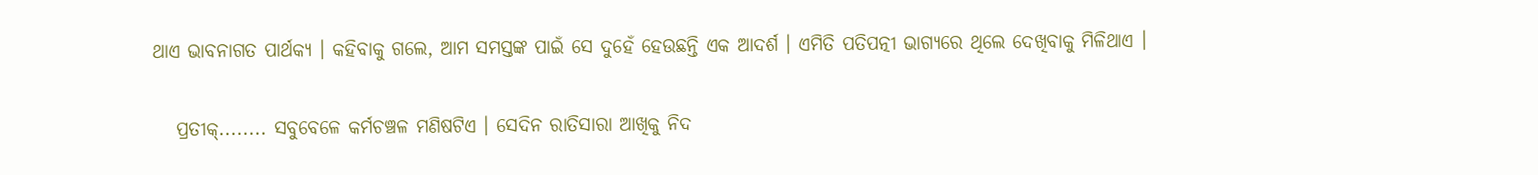ଥାଏ ଭାବନାଗତ ପାର୍ଥକ୍ୟ । କହିବାକୁ ଗଲେ, ଆମ ସମସ୍ତଙ୍କ ପାଇଁ ସେ ଦୁହେଁ ହେଉଛନ୍ତି ଏକ ଆଦର୍ଶ । ଏମିତି ପତିପତ୍ନୀ ଭାଗ୍ୟରେ ଥିଲେ ଦେଖିବାକୁ ମିଳିଥାଏ ।

   ପ୍ରତୀକ୍........ ସବୁବେଳେ କର୍ମଚଞ୍ଚଳ ମଣିଷଟିଏ । ସେଦିନ ରାତିସାରା ଆଖିକୁ ନିଦ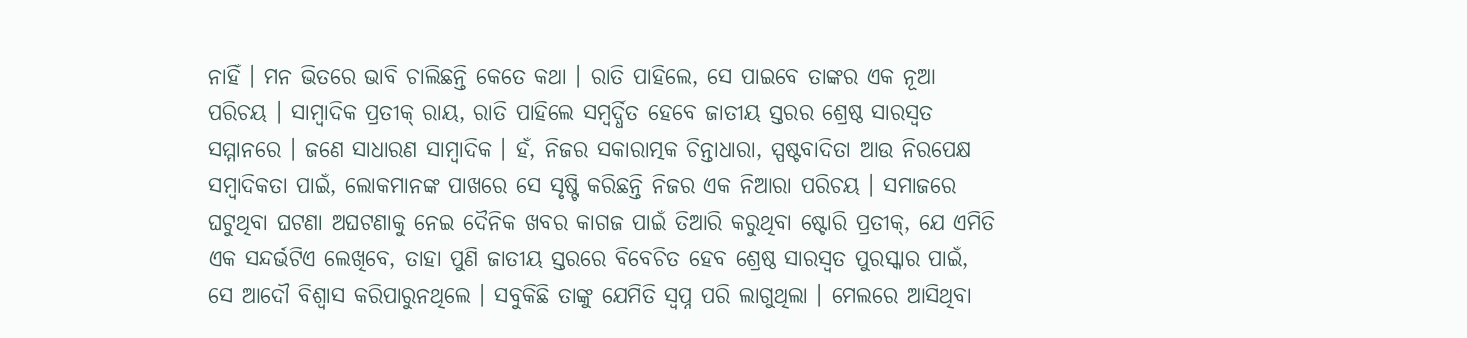ନାହିଁ । ମନ ଭିତରେ ଭାବି ଚାଲିଛନ୍ତି କେତେ କଥା । ରାତି ପାହିଲେ, ସେ ପାଇବେ ତାଙ୍କର ଏକ ନୂଆ ପରିଚୟ । ସାମ୍ବାଦିକ ପ୍ରତୀକ୍ ରାୟ, ରାତି ପାହିଲେ ସମ୍ବର୍ଦ୍ଧିତ ହେବେ ଜାତୀୟ ସ୍ତରର ଶ୍ରେଷ୍ଠ ସାରସ୍ଵତ ସମ୍ମାନରେ । ଜଣେ ସାଧାରଣ ସାମ୍ବାଦିକ । ହଁ, ନିଜର ସକାରାତ୍ମକ ଚିନ୍ତାଧାରା, ସ୍ପଷ୍ଟବାଦିତା ଆଉ ନିରପେକ୍ଷ ସମ୍ବାଦିକତା ପାଇଁ, ଲୋକମାନଙ୍କ ପାଖରେ ସେ ସୃଷ୍ଟି କରିଛନ୍ତି ନିଜର ଏକ ନିଆରା ପରିଚୟ । ସମାଜରେ ଘଟୁଥିବା ଘଟଣା ଅଘଟଣାକୁ ନେଇ ଦୈନିକ ଖବର କାଗଜ ପାଇଁ ତିଆରି କରୁଥିବା ଷ୍ଟୋରି ପ୍ରତୀକ୍, ଯେ ଏମିତି ଏକ ସନ୍ଦର୍ଭଟିଏ ଲେଖିବେ, ତାହା ପୁଣି ଜାତୀୟ ସ୍ତରରେ ବିବେଚିତ ହେବ ଶ୍ରେଷ୍ଠ ସାରସ୍ଵତ ପୁରସ୍କାର ପାଇଁ, ସେ ଆଦୌ ବିଶ୍ୱାସ କରିପାରୁନଥିଲେ । ସବୁକିଛି ତାଙ୍କୁ ଯେମିତି ସ୍ଵପ୍ନ ପରି ଲାଗୁଥିଲା । ମେଲରେ ଆସିଥିବା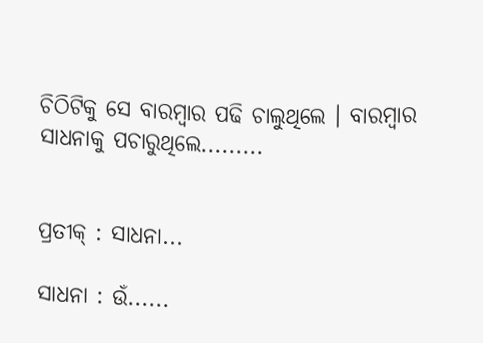ଚିଠିଟିକୁ ସେ ବାରମ୍ବାର ପଢି ଚାଲୁଥିଲେ । ବାରମ୍ବାର ସାଧନାକୁ ପଚାରୁଥିଲେ.........


ପ୍ରତୀକ୍ : ସାଧନା...

ସାଧନା : ଉଁ......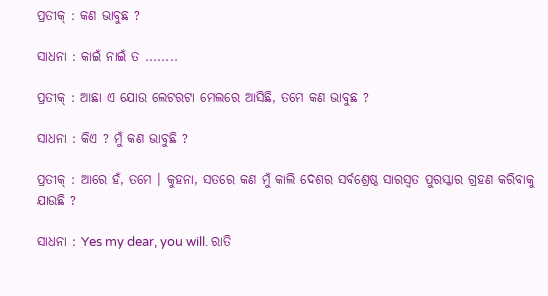ପ୍ରତୀକ୍ : କଣ ଭାବୁଛ ?

ସାଧନା : କାଇଁ ନାଇଁ ତ ........

ପ୍ରତୀକ୍ : ଆଛା ଏ ଯୋଉ ଲେଟରଟା ମେଲରେ ଆସିଛି, ତମେ କଣ ଭାବୁଛ ?

ସାଧନା : କିଏ ? ମୁଁ କଣ ଭାବୁଛି ?

ପ୍ରତୀକ୍ : ଆରେ ହଁ, ତମେ । କୁହନା, ସତରେ କଣ ମୁଁ କାଲି ଦେଶର ସର୍ବଶ୍ରେଷ୍ଠ ସାରସ୍ଵତ ପୁରସ୍କାର ଗ୍ରହଣ କରିବାକୁ ଯାଉଛି ?

ସାଧନା : Yes my dear, you will. ରାତି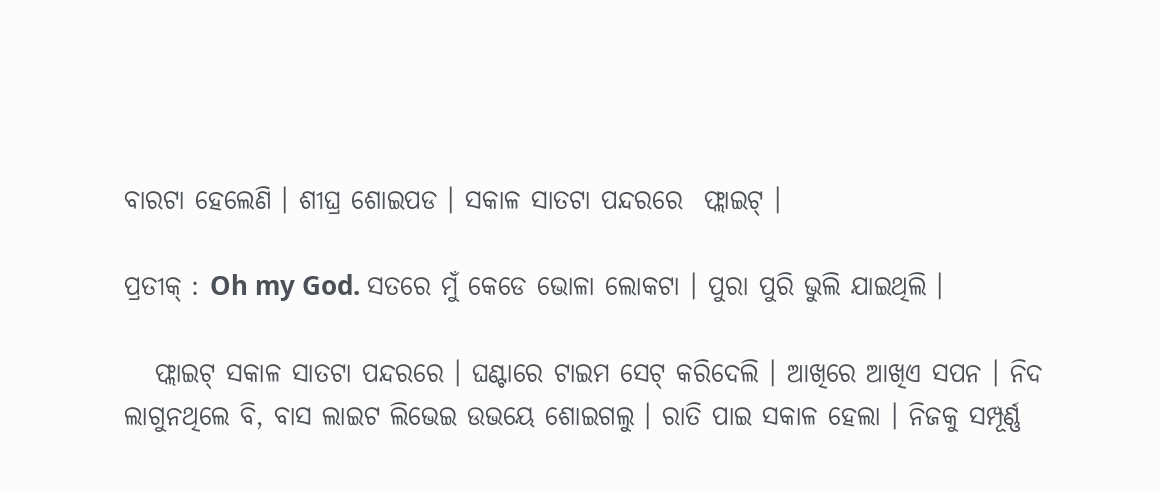ବାରଟା ହେଲେଣି । ଶୀଘ୍ର ଶୋଇପଡ । ସକାଳ ସାତଟା ପନ୍ଦରରେ  ଫ୍ଲାଇଟ୍ ।

ପ୍ରତୀକ୍ : Oh my God. ସତରେ ମୁଁ କେଡେ ଭୋଳା ଲୋକଟା । ପୁରା ପୁରି ଭୁଲି ଯାଇଥିଲି ।

   ଫ୍ଲାଇଟ୍ ସକାଳ ସାତଟା ପନ୍ଦରରେ । ଘଣ୍ଟାରେ ଟାଇମ ସେଟ୍ କରିଦେଲି । ଆଖିରେ ଆଖିଏ ସପନ । ନିଦ ଲାଗୁନଥିଲେ ବି, ବାସ ଲାଇଟ ଲିଭେଇ ଉଭୟେ ଶୋଇଗଲୁ । ରାତି ପାଇ ସକାଳ ହେଲା । ନିଜକୁ ସମ୍ପୂର୍ଣ୍ଣ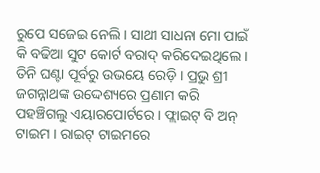ରୁପେ ସଜେଇ ନେଲି । ସାଥୀ ସାଧନା ମୋ ପାଇଁ କି ବଢିଆ ସୁଟ କୋର୍ଟ ବରାଦ୍ କରିଦେଇଥିଲେ । ତିନି ଘଣ୍ଟା ପୂର୍ବରୁ ଉଭୟେ ରେଡ଼ି । ପ୍ରଭୁ ଶ୍ରୀ ଜଗନ୍ନାଥଙ୍କ ଉଦ୍ଦେଶ୍ୟରେ ପ୍ରଣାମ କରି ପହଞ୍ଚିଗଲୁ ଏୟାରପୋର୍ଟରେ । ଫ୍ଲାଇଟ୍ ବି ଅନ୍ ଟାଇମ । ରାଇଟ୍ ଟାଇମରେ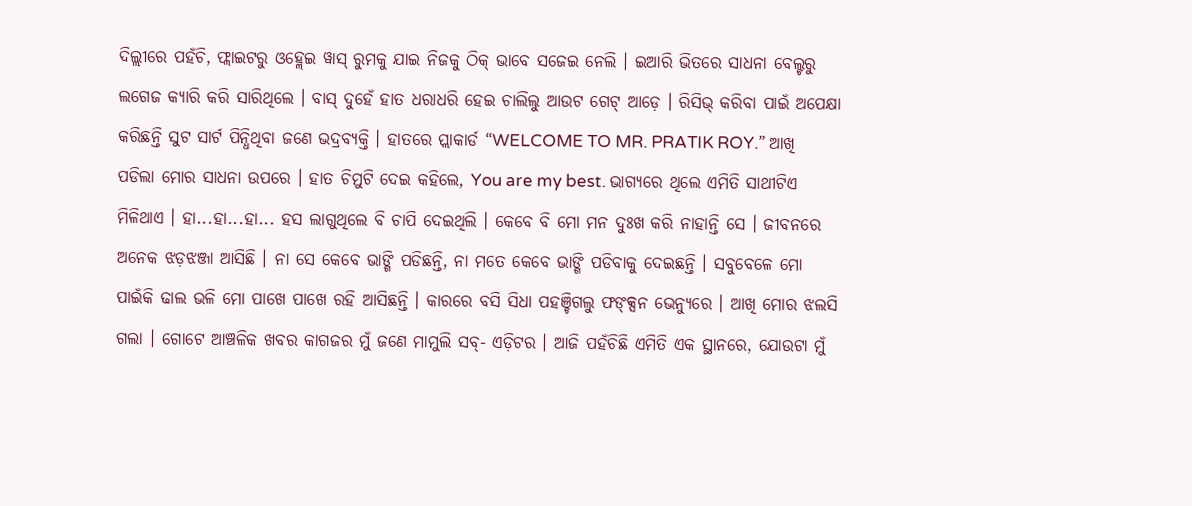ଦିଲ୍ଲୀରେ ପହଁଚି, ଫ୍ଲାଇଟରୁ ଓହ୍ଲେଇ ୱାସ୍ ରୁମକୁ ଯାଇ ନିଜକୁ ଠିକ୍ ଭାବେ ସଜେଇ ନେଲି । ଇଆରି ଭିତରେ ସାଧନା ବେଲ୍ଟରୁ ଲଗେଜ କ୍ୟାରି କରି ସାରିଥିଲେ । ବାସ୍ ଦୁହେଁ ହାତ ଧରାଧରି ହେଇ ଚାଲିଲୁ ଆଉଟ ଗେଟ୍ ଆଡ଼େ । ରିସିଭ୍ କରିବା ପାଇଁ ଅପେକ୍ଷା କରିଛନ୍ତି ସୁଟ ସାର୍ଟ ପିନ୍ଧିଥିବା ଜଣେ ଭଦ୍ରବ୍ୟକ୍ତି । ହାତରେ ପ୍ଲାକାର୍ଡ “WELCOME TO MR. PRATIK ROY.” ଆଖି ପଡିଲା ମୋର ସାଧନା ଉପରେ । ହାତ ଚିମୁଟି ଦେଇ କହିଲେ, You are my best. ଭାଗ୍ୟରେ ଥିଲେ ଏମିତି ସାଥୀଟିଏ ମିଳିଥାଏ । ହା...ହା...ହା... ହସ ଲାଗୁଥିଲେ ବି ଚାପି ଦେଇଥିଲି । କେବେ ବି ମୋ ମନ ଦୁଃଖ କରି ନାହାନ୍ତି ସେ । ଜୀବନରେ ଅନେକ ଝଡ଼ଝଞ୍ଜା ଆସିଛି । ନା ସେ କେବେ ଭାଙ୍ଗି ପଡିଛନ୍ତି, ନା ମତେ କେବେ ଭାଙ୍ଗି ପଡିବାକୁ ଦେଇଛନ୍ତି । ସବୁବେଳେ ମୋ ପାଇଁକି ଢାଲ ଭଳି ମୋ ପାଖେ ପାଖେ ରହି ଆସିଛନ୍ତି । କାରରେ ବସି ସିଧା ପହଞ୍ଚିଗଲୁ ଫଙ୍କ୍ସନ ଭେନ୍ୟୁରେ । ଆଖି ମୋର ଝଲସି ଗଲା । ଗୋଟେ ଆଞ୍ଚଳିକ ଖବର କାଗଜର ମୁଁ ଜଣେ ମାମୁଲି ସବ୍- ଏଡ଼ିଟର । ଆଜି ପହଁଚିଛି ଏମିତି ଏକ ସ୍ଥାନରେ, ଯୋଉଟା ମୁଁ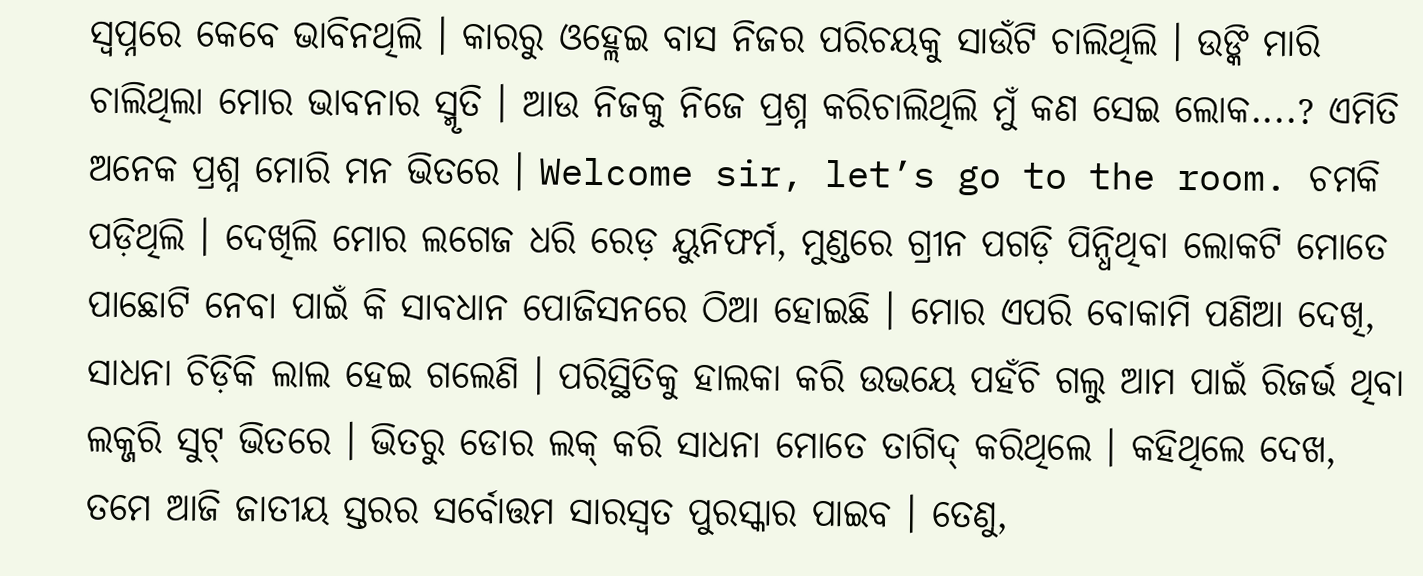ସ୍ଵପ୍ନରେ କେବେ ଭାବିନଥିଲି । କାରରୁ ଓହ୍ଲେଇ ବାସ ନିଜର ପରିଚୟକୁ ସାଉଁଟି ଚାଲିଥିଲି । ଉଙ୍କି ମାରି ଚାଲିଥିଲା ମୋର ଭାବନାର ସ୍ମୃତି । ଆଉ ନିଜକୁ ନିଜେ ପ୍ରଶ୍ନ କରିଚାଲିଥିଲି ମୁଁ କଣ ସେଇ ଲୋକ....? ଏମିତି ଅନେକ ପ୍ରଶ୍ନ ମୋରି ମନ ଭିତରେ । Welcome sir, let’s go to the room. ଚମକି ପଡ଼ିଥିଲି । ଦେଖିଲି ମୋର ଲଗେଜ ଧରି ରେଡ଼ ୟୁନିଫର୍ମ, ମୁଣ୍ଡରେ ଗ୍ରୀନ ପଗଡ଼ି ପିନ୍ଧିଥିବା ଲୋକଟି ମୋତେ ପାଛୋଟି ନେବା ପାଇଁ କି ସାବଧାନ ପୋଜିସନରେ ଠିଆ ହୋଇଛି । ମୋର ଏପରି ବୋକାମି ପଣିଆ ଦେଖି, ସାଧନା ଚିଡ଼ିକି ଲାଲ ହେଇ ଗଲେଣି । ପରିସ୍ଥିତିକୁ ହାଲକା କରି ଉଭୟେ ପହଁଚି ଗଲୁ ଆମ ପାଇଁ ରିଜର୍ଭ ଥିବା ଲକ୍ଜରି ସୁଟ୍ ଭିତରେ । ଭିତରୁ ଡୋର ଲକ୍ କରି ସାଧନା ମୋତେ ତାଗିଦ୍ କରିଥିଲେ । କହିଥିଲେ ଦେଖ, ତମେ ଆଜି ଜାତୀୟ ସ୍ତରର ସର୍ବୋତ୍ତମ ସାରସ୍ଵତ ପୁରସ୍କାର ପାଇବ । ତେଣୁ,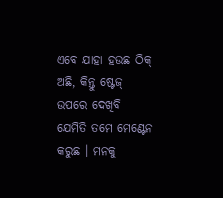ଏବେ ଯାହା ହଉଛ ଠିକ୍ ଅଛି, କିନ୍ତୁ ଷ୍ଟେଜ୍ ଉପରେ ଦେଖିବି ଯେମିତି ତମେ ମେଣ୍ଟେନ କରୁଛ । ମନକୁ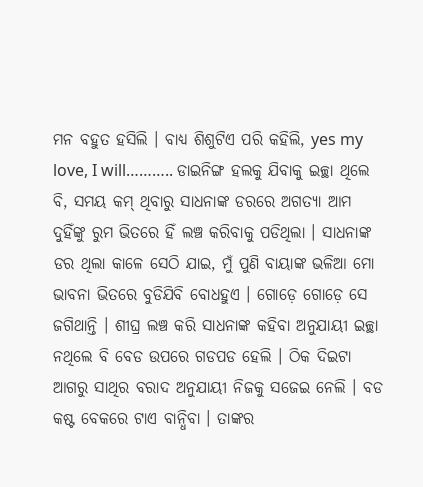ମନ ବହୁତ ହସିଲି । ବାଧ୍ୟ ଶିଶୁଟିଏ ପରି କହିଲି, yes my love, I will……….. ଡାଇନିଙ୍ଗ ହଲକୁ ଯିବାକୁ ଇଚ୍ଛା ଥିଲେ ବି, ସମୟ କମ୍ ଥିବାରୁ ସାଧନାଙ୍କ ଡରରେ ଅଗତ୍ୟା ଆମ ଦୁହିଁଙ୍କୁ ରୁମ ଭିତରେ ହିଁ ଲଞ୍ଚ କରିବାକୁ ପଡିଥିଲା । ସାଧନାଙ୍କ ଡର ଥିଲା କାଳେ ସେଠି ଯାଇ, ମୁଁ ପୁଣି ବାୟାଙ୍କ ଭଳିଆ ମୋ ଭାବନା ଭିତରେ ବୁଡିଯିବି ବୋଧହୁଏ । ଗୋଡ଼େ ଗୋଡ଼େ ସେ ଜଗିଥାନ୍ତି । ଶୀଘ୍ର ଲଞ୍ଚ କରି ସାଧନାଙ୍କ କହିବା ଅନୁଯାୟୀ ଇଚ୍ଛା ନଥିଲେ ବି ବେଡ ଉପରେ ଗଡପଡ ହେଲି । ଠିକ ଦିଇଟା ଆଗରୁ ସାଥିର ବରାଦ ଅନୁଯାୟୀ ନିଜକୁ ସଜେଇ ନେଲି । ବଡ କଷ୍ଟ ବେକରେ ଟାଏ ବାନ୍ଧିବା । ତାଙ୍କର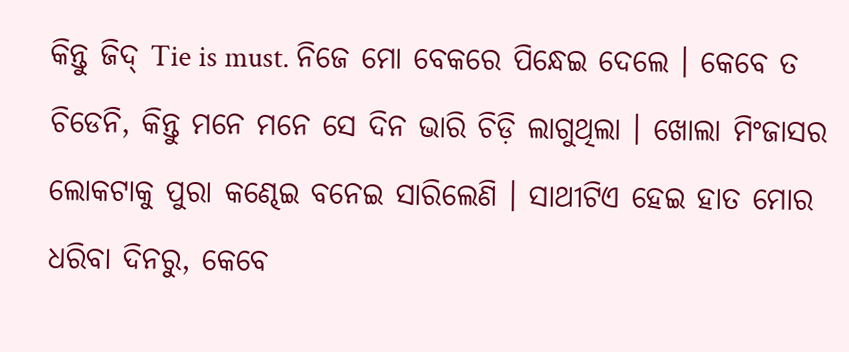କିନ୍ତୁ ଜିଦ୍ Tie is must. ନିଜେ ମୋ ବେକରେ ପିନ୍ଧେଇ ଦେଲେ । କେବେ ତ ଚିଡେନି, କିନ୍ତୁ ମନେ ମନେ ସେ ଦିନ ଭାରି ଚିଡ଼ି ଲାଗୁଥିଲା । ଖୋଲା ମିଂଜାସର ଲୋକଟାକୁ ପୁରା କଣ୍ଢେଇ ବନେଇ ସାରିଲେଣି । ସାଥୀଟିଏ ହେଇ ହାତ ମୋର ଧରିବା ଦିନରୁ, କେବେ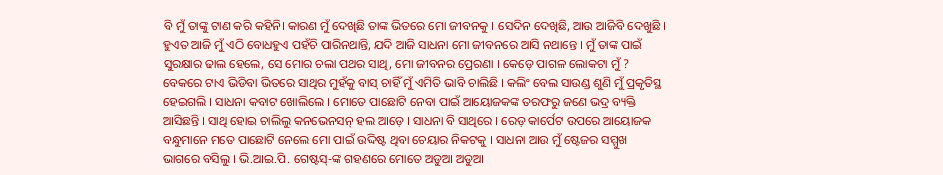ବି ମୁଁ ତାଙ୍କୁ ଟାଣ କରି କହିନି। କାରଣ ମୁଁ ଦେଖିଛି ତାଙ୍କ ଭିତରେ ମୋ ଜୀବନକୁ । ସେଦିନ ଦେଖିଛି, ଆଉ ଆଜିବି ଦେଖୁଛି । ହୁଏତ ଆଜି ମୁଁ ଏଠି ବୋଧହୁଏ ପହଁଚି ପାରିନଥାନ୍ତି, ଯଦି ଆଜି ସାଧନା ମୋ ଜୀବନରେ ଆସି ନଥାନ୍ତେ । ମୁଁ ତାଙ୍କ ପାଇଁ ସୁରକ୍ଷାର ଢାଲ ହେଲେ, ସେ ମୋର ଚଲା ପଥର ସାଥି, ମୋ ଜୀବନର ପ୍ରେରଣା । କେଡ଼େ ପାଗଳ ଲୋକଟା ମୁଁ ? ବେକରେ ଟାଏ ଭିଡିବା ଭିତରେ ସାଥିର ମୁହଁକୁ ବାସ୍ ଚାହିଁ ମୁଁ ଏମିତି ଭାବି ଚାଲିଛି । କଲିଂ ବେଲ ସାଉଣ୍ଡ ଶୁଣି ମୁଁ ପ୍ରକୃତିସ୍ଥ ହେଇଗଲି । ସାଧନା କବାଟ ଖୋଲିଲେ । ମୋତେ ପାଛୋଟି ନେବା ପାଇଁ ଆୟୋଜକଙ୍କ ତରଫରୁ ଜଣେ ଭଦ୍ର ବ୍ୟକ୍ତି ଆସିଛନ୍ତି । ସାଥି ହୋଇ ଚାଲିଲୁ କନଭେନସନ୍ ହଲ ଆଡ଼େ । ସାଧନା ବି ସାଥିରେ । ରେଡ଼ କାର୍ପେଟ ଉପରେ ଆୟୋଜକ ବନ୍ଧୁମାନେ ମତେ ପାଛୋଟି ନେଲେ ମୋ ପାଇଁ ଉଦ୍ଦିଷ୍ଟ ଥିବା ଚେୟାର ନିକଟକୁ । ସାଧନା ଆଉ ମୁଁ ଷ୍ଟେଜର ସମ୍ମୁଖ ଭାଗରେ ବସିଲୁ । ଭି.ଆଇ.ପି. ଗେଷ୍ଟସ୍-ଙ୍କ ଗହଣରେ ମୋତେ ଅଡୁଆ ଅଡୁଆ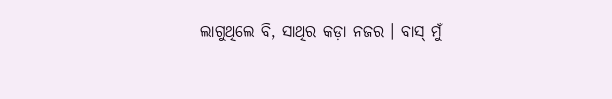ଲାଗୁଥିଲେ ବି, ସାଥିର କଡ଼ା ନଜର । ବାସ୍ ମୁଁ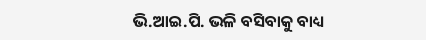ଭି.ଆଇ.ପି. ଭଳି ବସିବାକୁ ବାଧ୍ୟ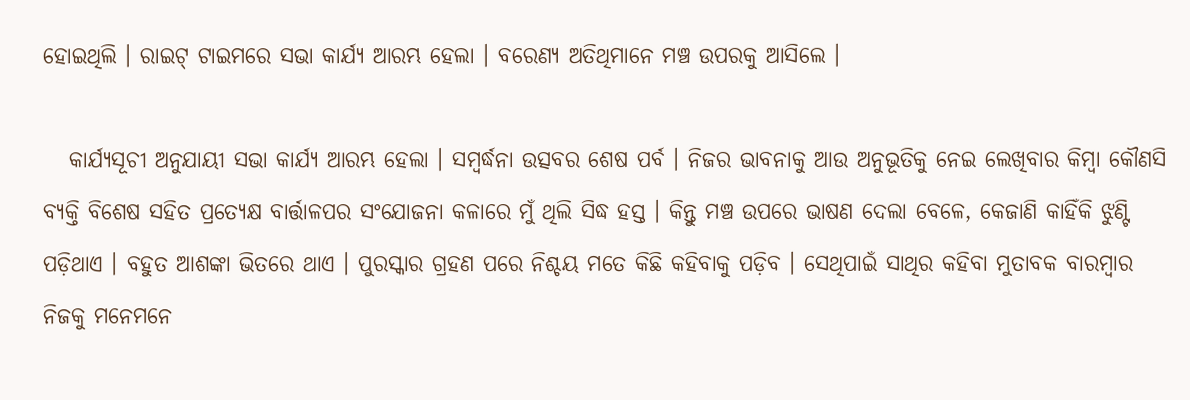ହୋଇଥିଲି । ରାଇଟ୍ ଟାଇମରେ ସଭା କାର୍ଯ୍ୟ ଆରମ୍ଭ ହେଲା । ବରେଣ୍ୟ ଅତିଥିମାନେ ମଞ୍ଚ ଉପରକୁ ଆସିଲେ ।

   କାର୍ଯ୍ୟସୂଚୀ ଅନୁଯାୟୀ ସଭା କାର୍ଯ୍ୟ ଆରମ୍ଭ ହେଲା । ସମ୍ବର୍ଦ୍ଧନା ଉତ୍ସବର ଶେଷ ପର୍ବ । ନିଜର ଭାବନାକୁ ଆଉ ଅନୁଭୂତିକୁ ନେଇ ଲେଖିବାର କିମ୍ବା କୌଣସି ବ୍ୟକ୍ତି ବିଶେଷ ସହିତ ପ୍ରତ୍ଯେକ୍ଷ ବାର୍ତ୍ତାଳପର ସଂଯୋଜନା କଳାରେ ମୁଁ ଥିଲି ସିଦ୍ଧ ହସ୍ତ । କିନ୍ତୁ ମଞ୍ଚ ଉପରେ ଭାଷଣ ଦେଲା ବେଳେ, କେଜାଣି କାହିଁକି ଝୁଣ୍ଟି ପଡ଼ିଥାଏ । ବହୁତ ଆଶଙ୍କା ଭିତରେ ଥାଏ । ପୁରସ୍କାର ଗ୍ରହଣ ପରେ ନିଶ୍ଚୟ ମତେ କିଛି କହିବାକୁ ପଡ଼ିବ । ସେଥିପାଇଁ ସାଥିର କହିବା ମୁତାବକ ବାରମ୍ବାର ନିଜକୁ ମନେମନେ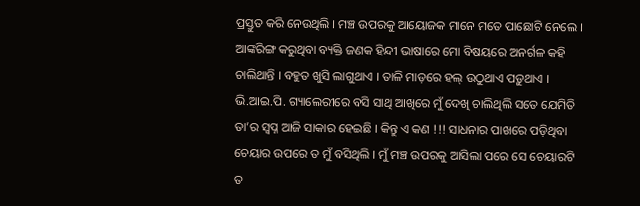ପ୍ରସ୍ତୁତ କରି ନେଉଥିଲି । ମଞ୍ଚ ଉପରକୁ ଆୟୋଜକ ମାନେ ମତେ ପାଛୋଟି ନେଲେ । ଆଙ୍କରିଙ୍ଗ କରୁଥିବା ବ୍ୟକ୍ତି ଜଣକ ହିନ୍ଦୀ ଭାଷାରେ ମୋ ବିଷୟରେ ଅନର୍ଗଳ କହି ଚାଲିଥାନ୍ତି । ବହୁତ ଖୁସି ଲାଗୁଥାଏ । ତାଳି ମାଡ଼ରେ ହଲ୍ ଉଠୁଥାଏ ପଡ଼ୁଥାଏ । ଭି.ଆଇ.ପି. ଗ୍ୟାଲେରୀରେ ବସି ସାଥି ଆଖିରେ ମୁଁ ଦେଖି ଚାଲିଥିଲି ସତେ ଯେମିତି ତା’ର ସ୍ଵପ୍ନ ଆଜି ସାକାର ହେଇଛି । କିନ୍ତୁ ଏ କଣ !!! ସାଧନାର ପାଖରେ ପଡ଼ିଥିବା ଚେୟାର ଉପରେ ତ ମୁଁ ବସିଥିଲି । ମୁଁ ମଞ୍ଚ ଉପରକୁ ଆସିଲା ପରେ ସେ ଚେୟାରଟି ତ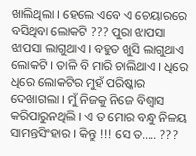ଖାଲିଥିଲା । ହେଲେ ଏବେ ଏ ଚେୟାରରେ ବସିଥିବା ଲୋକଟି ??? ପୁରା ଝାପସା ଝାପସା ଲାଗୁଥାଏ । ବହୁତ ଖୁସି ଲାଗୁଥାଏ ଲୋକଟି । ତାଳି ବି ମାରି ଚାଲିଥାଏ । ଧିରେ ଧିରେ ଲୋକଟିର ମୁହଁ ପରିଷ୍କାର ଦେଖାଗଲା । ମୁଁ ନିଜକୁ ନିଜେ ବିଶ୍ୱାସ କରିପାରୁନଥିଲି । ଏ ତ ମୋର ବନ୍ଧୁ ନିଳୟ ସାମନ୍ତସିଂହାର । କିନ୍ତୁ !!! ସେ ତ..... ???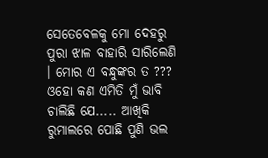ସେତେବେଳକୁ ମୋ ଦେହରୁ ପୁରା ଝାଳ ବାହାରି ସାରିଲେଣି । ମୋର ଏ ବନ୍ଧୁଙ୍କର ତ ??? ଓହୋ କଣ ଏମିତି ମୁଁ ଭାବି ଚାଲିଛି ଯେ..... ଆଖିକି ରୁମାଲରେ ପୋଛି ପୁଣି ଭଲ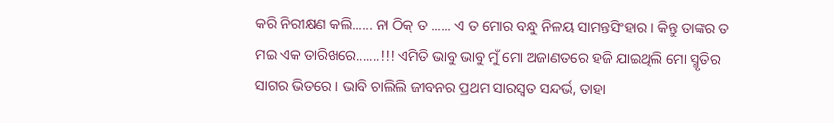କରି ନିରୀକ୍ଷଣ କଲି...... ନା ଠିକ୍ ତ ...... ଏ ତ ମୋର ବନ୍ଧୁ ନିଳୟ ସାମନ୍ତସିଂହାର । କିନ୍ତୁ ତାଙ୍କର ତ ମଇ ଏକ ତାରିଖରେ.......!!! ଏମିତି ଭାବୁ ଭାବୁ ମୁଁ ମୋ ଅଜାଣତରେ ହଜି ଯାଇଥିଲି ମୋ ସ୍ମୃତିର ସାଗର ଭିତରେ । ଭାବି ଚାଲିଲି ଜୀବନର ପ୍ରଥମ ସାରସ୍ଵତ ସନ୍ଦର୍ଭ, ତାହା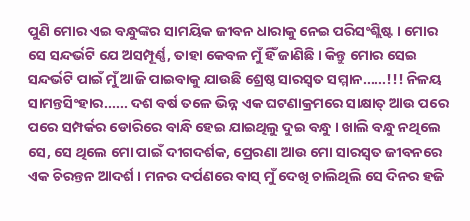ପୁଣି ମୋର ଏଇ ବନ୍ଧୁଙ୍କର ସାମୟିକ ଜୀବନ ଧାରାକୁ ନେଇ ପରିସଂଶ୍ଲିଷ୍ଟ । ମୋର ସେ ସନ୍ଦର୍ଭଟି ଯେ ଅସମ୍ପୂର୍ଣ୍ଣ, ତାହା କେବଳ ମୁଁ ହିଁ ଜାଣିଛି । କିନ୍ତୁ ମୋର ସେଇ ସନ୍ଦର୍ଭଟି ପାଇଁ ମୁଁ ଆଜି ପାଇବାକୁ ଯାଉଛି ଶ୍ରେଷ୍ଠ ସାରସ୍ଵତ ସମ୍ମାନ......!!! ନିଳୟ ସାମନ୍ତସିଂହାର...... ଦଶ ବର୍ଷ ତଳେ ଭିନ୍ନ ଏକ ଘଟଣାକ୍ରମରେ ସାକ୍ଷାତ୍ ଆଉ ପରେ ପରେ ସମ୍ପର୍କର ଡୋରିରେ ବାନ୍ଧି ହେଇ ଯାଇଥିଲୁ ଦୁଇ ବନ୍ଧୁ । ଖାଲି ବନ୍ଧୁ ନଥିଲେ ସେ, ସେ ଥିଲେ ମୋ ପାଇଁ ଦୀଗଦର୍ଶକ, ପ୍ରେରଣା ଆଉ ମୋ ସାରସ୍ଵତ ଜୀବନରେ ଏକ ଚିରନ୍ତନ ଆଦର୍ଶ । ମନର ଦର୍ପଣରେ ବାସ୍ ମୁଁ ଦେଖି ଚାଲିଥିଲି ସେ ଦିନର ହଜି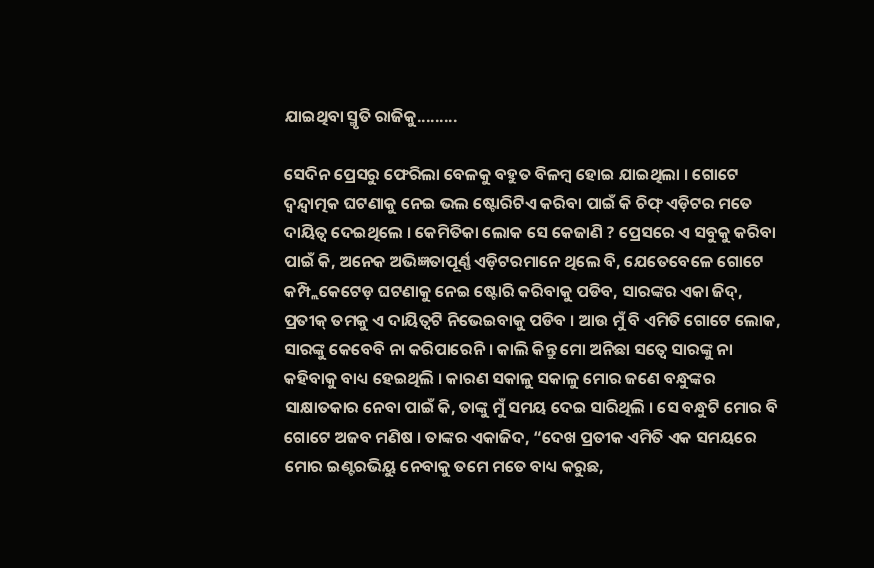ଯାଇଥିବା ସ୍ମୃତି ରାଜିକୁ.........

ସେଦିନ ପ୍ରେସରୁ ଫେରିଲା ବେଳକୁ ବହୁତ ବିଳମ୍ବ ହୋଇ ଯାଇଥିଲା । ଗୋଟେ ଦ୍ଵନ୍ଦ୍ୱାତ୍ମକ ଘଟଣାକୁ ନେଇ ଭଲ ଷ୍ଟୋରିଟିଏ କରିବା ପାଇଁ କି ଚିଫ୍ ଏଡ଼ିଟର ମତେ ଦାୟିତ୍ଵ ଦେଇଥିଲେ । କେମିତିକା ଲୋକ ସେ କେଜାଣି ? ପ୍ରେସରେ ଏ ସବୁକୁ କରିବା ପାଇଁ କି, ଅନେକ ଅଭିଜ୍ଞତାପୂର୍ଣ୍ଣ ଏଡ଼ିଟରମାନେ ଥିଲେ ବି, ଯେତେବେଳେ ଗୋଟେ କମ୍ପ୍ଲିକେଟେଡ଼ ଘଟଣାକୁ ନେଇ ଷ୍ଟୋରି କରିବାକୁ ପଡିବ, ସାରଙ୍କର ଏକା ଜିଦ୍, ପ୍ରତୀକ୍ ତମକୁ ଏ ଦାୟିତ୍ଵଟି ନିଭେଇବାକୁ ପଡିବ । ଆଉ ମୁଁ ବି ଏମିତି ଗୋଟେ ଲୋକ, ସାରଙ୍କୁ କେବେବି ନା କରିପାରେନି । କାଲି କିନ୍ତୁ ମୋ ଅନିଛା ସତ୍ବେ ସାରଙ୍କୁ ନା କହିବାକୁ ବାଧ୍ୟ ହେଇଥିଲି । କାରଣ ସକାଳୁ ସକାଳୁ ମୋର ଜଣେ ବନ୍ଧୁଙ୍କର ସାକ୍ଷାତକାର ନେବା ପାଇଁ କି, ତାଙ୍କୁ ମୁଁ ସମୟ ଦେଇ ସାରିଥିଲି । ସେ ବନ୍ଧୁଟି ମୋର ବି ଗୋଟେ ଅଜବ ମଣିଷ । ତାଙ୍କର ଏକାଜିଦ, “ଦେଖ ପ୍ରତୀକ ଏମିତି ଏକ ସମୟରେ ମୋର ଇଣ୍ଟରଭିୟୁ ନେବାକୁ ତମେ ମତେ ବାଧ୍ୟ କରୁଛ,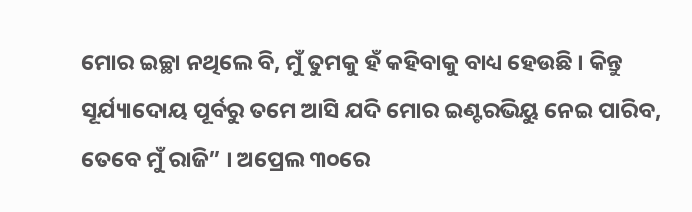ମୋର ଇଚ୍ଛା ନଥିଲେ ବି, ମୁଁ ତୁମକୁ ହଁ କହିବାକୁ ବାଧ୍ୟ ହେଉଛି । କିନ୍ତୁ ସୂର୍ଯ୍ୟାଦୋୟ ପୂର୍ବରୁ ତମେ ଆସି ଯଦି ମୋର ଇଣ୍ଟରଭିୟୁ ନେଇ ପାରିବ, ତେବେ ମୁଁ ରାଜି” । ଅପ୍ରେଲ ୩୦ରେ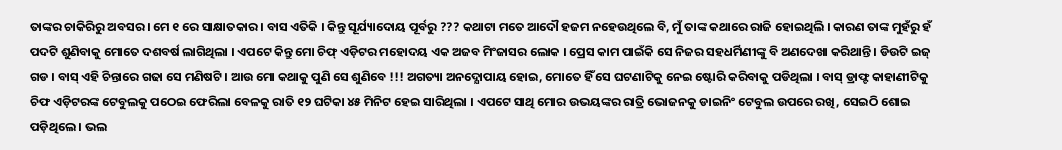ତାଙ୍କର ଚାକିରିରୁ ଅବସର । ମେ ୧ ରେ ସାକ୍ଷାତକାର । ବାସ ଏତିକି । କିନ୍ତୁ ସୂର୍ଯ୍ୟାଦୋୟ ପୂର୍ବରୁ ??? କଥାଟା ମତେ ଆଦୌ ହଜମ ନହେଉଥିଲେ ବି, ମୁଁ ତାଙ୍କ କଥାରେ ରାଜି ହୋଇଥିଲି । କାରଣ ତାଙ୍କ ମୁହଁରୁ ହଁ ପଦଟି ଶୁଣିବାକୁ ମୋତେ ଦଶବର୍ଷ ଲାଗିଥିଲା । ଏପଟେ କିନ୍ତୁ ମୋ ଚିଫ୍ ଏଡ଼ିଟର ମହୋଦୟ ଏକ ଅଜବ ମିଂଜାସର ଲୋକ । ପ୍ରେସ କାମ ପାଇଁକି ସେ ନିଜର ସହଧର୍ମିଣୀଙ୍କୁ ବି ଅଣଦେଖା କରିଥାନ୍ତି । ଡିଉଟି ଇଜ୍ ଗଡ । ବାସ୍ ଏହି ଚିନ୍ତାରେ ଗଢା ସେ ମଣିଷଟି । ଆଉ ମୋ କଥାକୁ ପୁଣି ସେ ଶୁଣିବେ !!! ଅଗତ୍ୟା ଅନଦ୍ଯୋପାୟ ହୋଇ, ମୋତେ ହିଁ ସେ ଘଟଣାଟିକୁ ନେଇ ଷ୍ଟୋରି କରିବାକୁ ପଡିଥିଲା । ବାସ୍ ଡ୍ରାଫ୍ଟ କାହାଣୀଟିକୁ ଚିଫ ଏଡ଼ିଟରଙ୍କ ଟେବୁଲକୁ ପଠେଇ ଫେରିଲା ବେଳକୁ ରାତି ୧୨ ଘଟିକା ୪୫ ମିନିଟ ହେଇ ସାରିଥିଲା । ଏପଟେ ସାଥି ମୋର ଉଭୟଙ୍କର ରାତ୍ରି ଭୋଜନକୁ ଡାଇନିଂ ଟେବୁଲ ଉପରେ ରଖି, ସେଇଠି ଶୋଇ ପଡ଼ିଥିଲେ । ଭଲ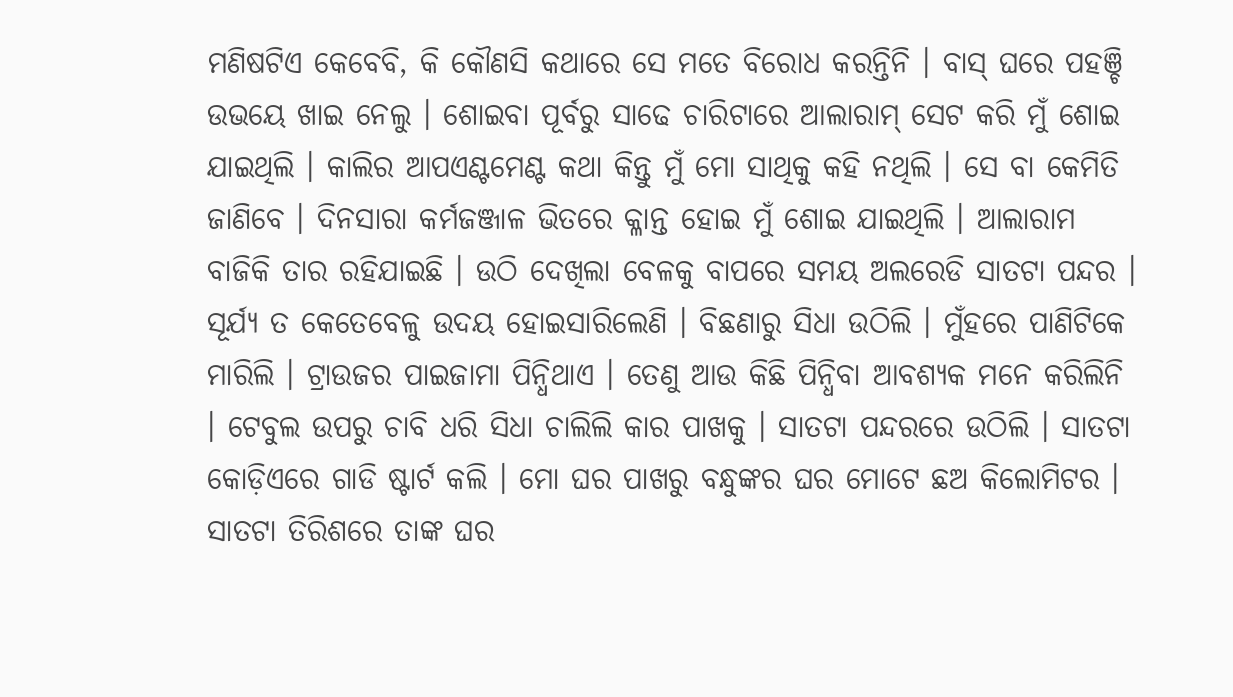ମଣିଷଟିଏ କେବେବି, କି କୌଣସି କଥାରେ ସେ ମତେ ବିରୋଧ କରନ୍ତିନି । ବାସ୍ ଘରେ ପହଞ୍ଚି ଉଭୟେ ଖାଇ ନେଲୁ । ଶୋଇବା ପୂର୍ବରୁ ସାଢେ ଚାରିଟାରେ ଆଲାରାମ୍ ସେଟ କରି ମୁଁ ଶୋଇ ଯାଇଥିଲି । କାଲିର ଆପଏଣ୍ଟମେଣ୍ଟ କଥା କିନ୍ତୁ ମୁଁ ମୋ ସାଥିକୁ କହି ନଥିଲି । ସେ ବା କେମିତି ଜାଣିବେ । ଦିନସାରା କର୍ମଜଞ୍ଜାଳ ଭିତରେ କ୍ଳାନ୍ତ ହୋଇ ମୁଁ ଶୋଇ ଯାଇଥିଲି । ଆଲାରାମ ବାଜିକି ତାର ରହିଯାଇଛି । ଉଠି ଦେଖିଲା ବେଳକୁ ବାପରେ ସମୟ ଅଲରେଡି ସାତଟା ପନ୍ଦର । ସୂର୍ଯ୍ୟ ତ କେତେବେଳୁ ଉଦୟ ହୋଇସାରିଲେଣି । ବିଛଣାରୁ ସିଧା ଉଠିଲି । ମୁଁହରେ ପାଣିଟିକେ ମାରିଲି । ଟ୍ରାଉଜର ପାଇଜାମା ପିନ୍ଧିଥାଏ । ତେଣୁ ଆଉ କିଛି ପିନ୍ଧିବା ଆବଶ୍ୟକ ମନେ କରିଲିନି । ଟେବୁଲ ଉପରୁ ଚାବି ଧରି ସିଧା ଚାଲିଲି କାର ପାଖକୁ । ସାତଟା ପନ୍ଦରରେ ଉଠିଲି । ସାତଟା କୋଡ଼ିଏରେ ଗାଡି ଷ୍ଟାର୍ଟ କଲି । ମୋ ଘର ପାଖରୁ ବନ୍ଧୁଙ୍କର ଘର ମୋଟେ ଛଅ କିଲୋମିଟର । ସାତଟା ତିରିଶରେ ତାଙ୍କ ଘର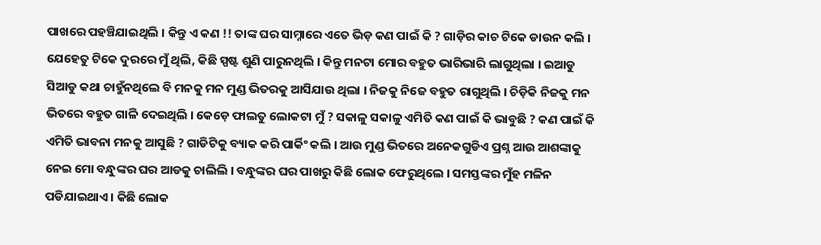ପାଖରେ ପହଞ୍ଚିଯାଇଥିଲି । କିନ୍ତୁ ଏ କଣ !! ତାଙ୍କ ଘର ସାମ୍ନାରେ ଏତେ ଭିଡ଼ କଣ ପାଇଁ କି ? ଗାଡ଼ିର କାଚ ଟିକେ ଡାଉନ କଲି । ଯେହେତୁ ଟିକେ ଦୁରରେ ମୁଁ ଥିଲି, କିଛି ସ୍ପଷ୍ଟ ଶୁଣି ପାରୁନଥିଲି । କିନ୍ତୁ ମନଟା ମୋର ବହୁତ ଭାରିଭାରି ଲାଗୁଥିଲା । ଇଆଡୁ ସିଆଡୁ କଥା ଚାହୁଁନଥିଲେ ବି ମନକୁ ମନ ମୁଣ୍ଡ ଭିତରକୁ ଆସିଯାଉ ଥିଲା । ନିଜକୁ ନିଜେ ବହୁତ ରାଗୁଥିଲି । ଚିଡ଼ିକି ନିଜକୁ ମନ ଭିତରେ ବହୁତ ଗାଳି ଦେଇଥିଲି । କେଡ଼େ ଫାଲତୁ ଲୋକଟା ମୁଁ ? ସକାଳୁ ସକାଳୁ ଏମିତି କଣ ପାଇଁ କି ଭାବୁଛି ? କଣ ପାଇଁ କି ଏମିତି ଭାବନା ମନକୁ ଆସୁଛି ? ଗାଡିଟିକୁ ବ୍ୟାକ କରି ପାର୍କିଂ କଲି । ଆଉ ମୁଣ୍ଡ ଭିତରେ ଅନେକଗୁଡିଏ ପ୍ରଶ୍ନ ଆଉ ଆଶଙ୍କାକୁ ନେଇ ମୋ ବନ୍ଧୁଙ୍କର ଘର ଆଡକୁ ଚାଲିଲି । ବନ୍ଧୁଙ୍କର ଘର ପାଖରୁ କିଛି ଲୋକ ଫେରୁଥିଲେ । ସମସ୍ତଙ୍କର ମୁଁହ ମଳିନ ପଡିଯାଇଥାଏ । କିଛି ଲୋକ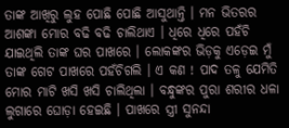ତାଙ୍କ ଆଖିରୁ ଲୁହ ପୋଛି ପୋଛି ଆସୁଥାନ୍ତି । ମନ ଭିତରର ଆଶଙ୍କା ମୋର ବଢି ବଢି ଚାଲିଥାଏ । ଧିରେ ଧିରେ ପହଁଚି ଯାଇଥିଲି ତାଙ୍କ ଘର ପାଖରେ । ଲୋକଙ୍କର ଭିଡ଼କୁ ଏଡ଼େଇ ମୁଁ ତାଙ୍କ ଗେଟ ପାଖରେ ପହଁଚିଗଲି । ଏ କଣ ! ପାଦ ତଳୁ ଯେମିତି ମୋର ମାଟି ଖସି ଖସି ଚାଲିଥିଲା । ବନ୍ଧୁଙ୍କର ପୁରା ଶରୀର ଧଳା ଲୁଗାରେ ଘୋଡ଼ା ହେଇଛି । ପାଖରେ ସ୍ତ୍ରୀ ସୁନନ୍ଦା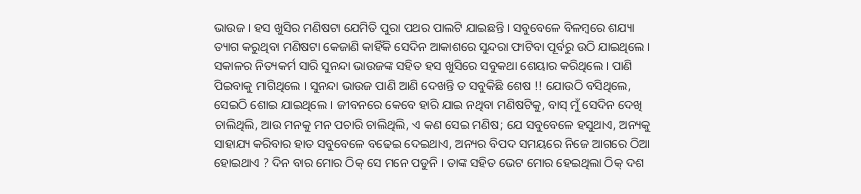ଭାଉଜ । ହସ ଖୁସିର ମଣିଷଟା ଯେମିତି ପୁରା ପଥର ପାଲଟି ଯାଇଛନ୍ତି । ସବୁବେଳେ ବିଳମ୍ବରେ ଶଯ୍ୟା ତ୍ୟାଗ କରୁଥିବା ମଣିଷଟା କେଜାଣି କାହିଁକି ସେଦିନ ଆକାଶରେ ସୁନ୍ଦରା ଫାଟିବା ପୂର୍ବରୁ ଉଠି ଯାଇଥିଲେ । ସକାଳର ନିତ୍ୟକର୍ମ ସାରି ସୁନନ୍ଦା ଭାଉଜଙ୍କ ସହିତ ହସ ଖୁସିରେ ସବୁକଥା ଶେୟାର କରିଥିଲେ । ପାଣି ପିଇବାକୁ ମାଗିଥିଲେ । ସୁନନ୍ଦା ଭାଉଜ ପାଣି ଆଣି ଦେଖନ୍ତି ତ ସବୁକିଛି ଶେଷ !! ଯୋଉଠି ବସିଥିଲେ, ସେଇଠି ଶୋଇ ଯାଇଥିଲେ । ଜୀବନରେ କେବେ ହାରି ଯାଇ ନଥିବା ମଣିଷଟିକୁ, ବାସ୍ ମୁଁ ସେଦିନ ଦେଖି ଚାଲିଥିଲି, ଆଉ ମନକୁ ମନ ପଚାରି ଚାଲିଥିଲି, ଏ କଣ ସେଇ ମଣିଷ; ଯେ ସବୁବେଳେ ହସୁଥାଏ, ଅନ୍ୟକୁ ସାହାଯ୍ୟ କରିବାର ହାତ ସବୁବେଳେ ବଢେଇ ଦେଇଥାଏ, ଅନ୍ୟର ବିପଦ ସମୟରେ ନିଜେ ଆଗରେ ଠିଆ ହୋଇଥାଏ ? ଦିନ ବାର ମୋର ଠିକ୍ ସେ ମନେ ପଡୁନି । ତାଙ୍କ ସହିତ ଭେଟ ମୋର ହେଇଥିଲା ଠିକ୍ ଦଶ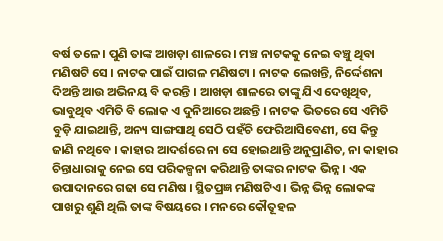ବର୍ଷ ତଳେ । ପୁଣି ତାଙ୍କ ଆଖଡ଼ା ଶାଳରେ । ମଞ୍ଚ ନାଟକକୁ ନେଇ ବଞ୍ଚୁ ଥିବା ମଣିଷଟି ସେ । ନାଟକ ପାଇଁ ପାଗଳ ମଣିଷଟା । ନାଟକ ଲେଖନ୍ତି, ନିର୍ଦ୍ଦେଶନା ଦିଅନ୍ତି ଆଉ ଅଭିନୟ ବି କରନ୍ତି । ଆଖଡ଼ା ଶାଳରେ ତାଙ୍କୁ ଯିଏ ଦେଖିଥିବ, ଭାବୁଥିବ ଏମିତି ବି ଲୋକ ଏ ଦୁନିଆରେ ଅଛନ୍ତି । ନାଟକ ଭିତରେ ସେ ଏମିତି ବୁଡ଼ି ଯାଇଥାନ୍ତି, ଅନ୍ୟ ସାଙ୍ଗସାଥି ସେଠି ପହଁଚି ଫେରିଆସିବେଣୀ, ସେ କିନ୍ତୁ ଜାଣି ନଥିବେ । କାହାର ଆଦର୍ଶରେ ନା ସେ ହୋଇଥାନ୍ତି ଅନୁପ୍ରାଣିତ, ନା କାହାର ଚିନ୍ତାଧାରାକୁ ନେଇ ସେ ପରିକଳ୍ପନା କରିଥାନ୍ତି ତାଙ୍କର ନାଟକ ଭିନ୍ନ । ଏକ ଉପାଦାନରେ ଗଢା ସେ ମଣିଷ । ସ୍ଥିତପ୍ରଜ୍ଞ ମଣିଷଟିଏ । ଭିନ୍ନ ଭିନ୍ନ ଲୋକଙ୍କ ପାଖରୁ ଶୁଣି ଥିଲି ତାଙ୍କ ବିଷୟରେ । ମନରେ କୌତୂହଳ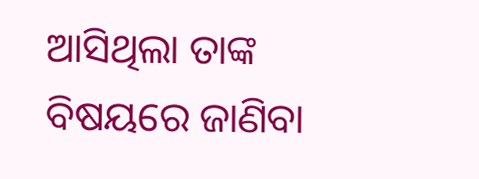ଆସିଥିଲା ତାଙ୍କ ବିଷୟରେ ଜାଣିବା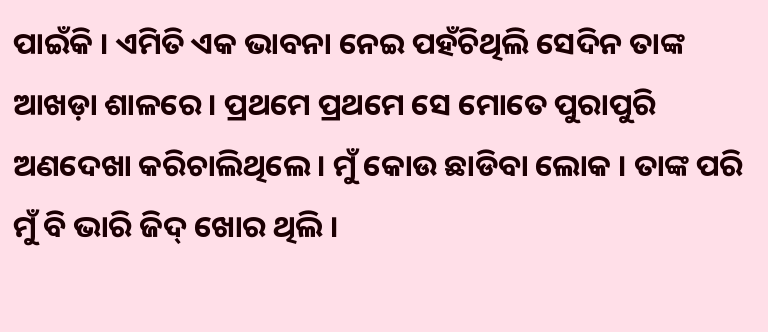ପାଇଁକି । ଏମିତି ଏକ ଭାବନା ନେଇ ପହଁଚିଥିଲି ସେଦିନ ତାଙ୍କ ଆଖଡ଼ା ଶାଳରେ । ପ୍ରଥମେ ପ୍ରଥମେ ସେ ମୋତେ ପୁରାପୁରି ଅଣଦେଖା କରିଚାଲିଥିଲେ । ମୁଁ କୋଉ ଛାଡିବା ଲୋକ । ତାଙ୍କ ପରି ମୁଁ ବି ଭାରି ଜିଦ୍ ଖୋର ଥିଲି ।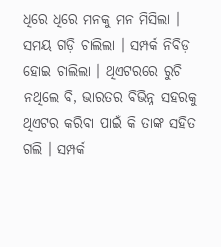ଧିରେ ଧିରେ ମନକୁ ମନ ମିସିଲା । ସମୟ ଗଡ଼ି ଚାଲିଲା । ସମ୍ପର୍କ ନିବିଡ଼ ହୋଇ ଚାଲିଲା । ଥିଏଟରରେ ରୁଚି ନଥିଲେ ବି, ଭାରତର ବିଭିନ୍ନ ସହରକୁ ଥିଏଟର କରିବା ପାଇଁ କି ତାଙ୍କ ସହିତ ଗଲି । ସମ୍ପର୍କ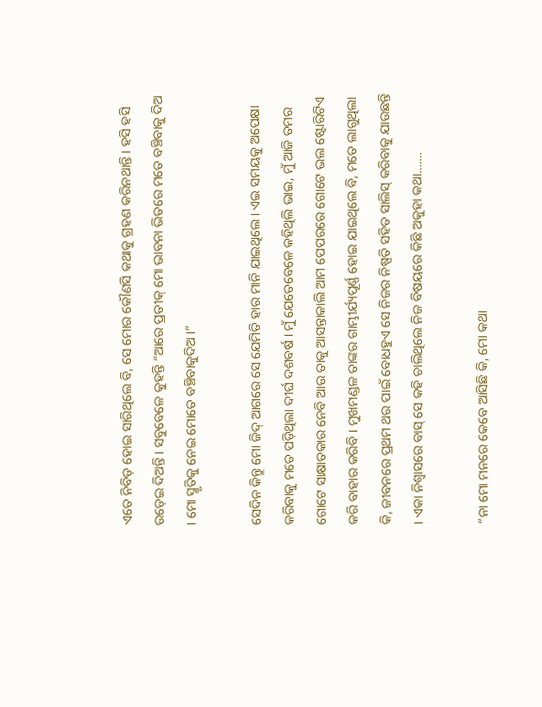ଏତେ ନିବିଡ଼ ହୋଇ ସାରିଥିଲେ ବି, ସେ ମୋର କୌଣସି କଥାକୁ ଗ୍ରହଣ କରିନଥାନ୍ତି । ହସି ହସି ଉଡ଼େଇ ଦିଅନ୍ତି । ସବୁବେଳେ କୁହନ୍ତି “ଆରେ ପ୍ରତୀକ୍ ମୋ ଭାବନା ଭିତରେ ମତେ ବଞ୍ଚିବାକୁ ଦିଅ । ମୋ ସ୍ମୃତିକୁ ନେଇ ମୋତେ ବଞ୍ଚିବାକୁଦିଅ ।”

ସେଦିନ କିନ୍ତୁ ମୋ ଜିଦ୍ ଆଗରେ ସେ ଯେମିତି ହାର ମାନି ଯାଇଥିଲେ । ଏଇ ସମୟକୁ ଅପେକ୍ଷା କରିବାକୁ ମତେ ପଡ଼ିଥିଲା ଦୀର୍ଘ ଦଶବର୍ଷ । ମୁଁ ଯେତେବେଳେ କହିଥିଲି ଭାଇ, ମୁଁ ଆଜି ତମର ଗୋଟେ ସାକ୍ଷାତକାର ନେବି ଆଉ ତାକୁ ଆସନ୍ତାକାଲି ଆମ ପେପରରେ ଗୋଟେ ଭଲ ଷ୍ଟୋରିଟିଏ କରି ବାହାର କରିବି । ମୁଖମଣ୍ଡଳ ତାଙ୍କର ଗାମ୍ଭୀର୍ଯ୍ୟପୂର୍ଣ୍ଣ ହୋଇ ଯାଇଥିଲେ ବି, ମତେ ଲାଗୁଥିଲା କି, ଜୀବନରେ ପ୍ରଥମ ଥର ପାଇଁ ବୋଧହୁଏ ସେ ନିଜର ନିଷ୍ପତି ସହିତ ସାଲିସ୍ କରିବାକୁ ଯାଉଛନ୍ତି । ଏକା ନିଶ୍ଵାସରେ ବାସ୍ ସେ କହି ଚାଲିଥିଲେ ନିଜ ବିଷୟରେ କିଛି ଅକୁହା କଥା.......

“ନା ମୋ ମନରେ କେବେ ଆସିଛି କି, ମୋ କଥା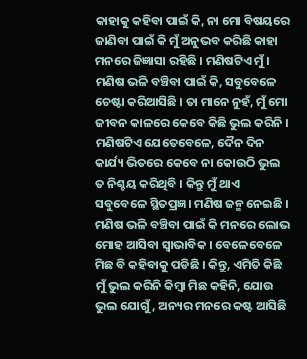କାହାକୁ କହିବା ପାଇଁ କି, ନା ମୋ ବିଷୟରେ ଜାଣିବା ପାଇଁ କି ମୁଁ ଅନୁଭବ କରିଛି କାହା ମନରେ ଜିଜ୍ଞାସା ରହିଛି । ମଣିଷଟିଏ ମୁଁ । ମଣିଷ ଭଳି ବଞ୍ଚିବା ପାଇଁ କି, ସବୁବେଳେ ଚେଷ୍ଟା କରିଆସିଛି । ତା ମାନେ ନୁହଁ, ମୁଁ ମୋ ଜୀବନ କାଳରେ କେବେ କିଛି ଭୁଲ କରିନି । ମଣିଷଟିଏ ଯେତେବେଳେ, ଦୈନ ଦିନ କାର୍ଯ୍ୟ ଭିତରେ କେବେ ନା କୋଉଠି ଭୁଲ ତ ନିଶ୍ଚୟ କରିଥିବି । କିନ୍ତୁ ମୁଁ ଥାଏ ସବୁବେଳେ ସ୍ଥିତପ୍ରଜ୍ଞ। ମଣିଷ ଜନ୍ମ ନେଇଛି । ମଣିଷ ଭଳି ବଞ୍ଚିବା ପାଇଁ କି ମନରେ ଲୋଭ ମୋହ ଆସିବା ସ୍ଵାଭାବିକ । ବେଳେବେଳେ ମିଛ ବି କହିବାକୁ ପଡିଛି । କିନ୍ତୁ, ଏମିତି କିଛି ମୁଁ ଭୁଲ କରିନି କିମ୍ବା ମିଛ କହିନି, ଯୋଉ ଭୁଲ ଯୋଗୁଁ, ଅନ୍ୟର ମନରେ କଷ୍ଟ ଆସିଛି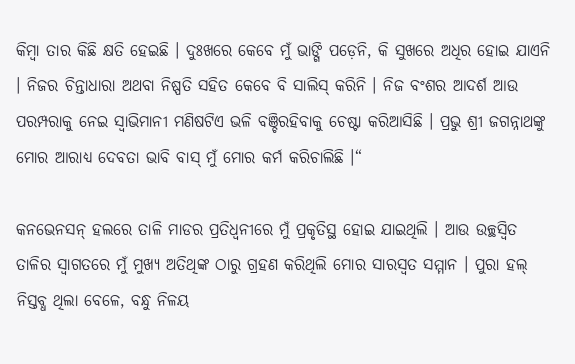କିମ୍ବା ତାର କିଛି କ୍ଷତି ହେଇଛି । ଦୁଃଖରେ କେବେ ମୁଁ ଭାଙ୍ଗି ପଡ଼େନି, କି ସୁଖରେ ଅଧିର ହୋଇ ଯାଏନି । ନିଜର ଚିନ୍ତାଧାରା ଅଥବା ନିଷ୍ପତି ସହିତ କେବେ ବି ସାଲିସ୍ କରିନି । ନିଜ ବଂଶର ଆଦର୍ଶ ଆଉ ପରମ୍ପରାକୁ ନେଇ ସ୍ୱାଭିମାନୀ ମଣିଷଟିଏ ଭଳି ବଞ୍ଚିରହିବାକୁ ଚେଷ୍ଟା କରିଆସିଛି । ପ୍ରଭୁ ଶ୍ରୀ ଜଗନ୍ନାଥଙ୍କୁ ମୋର ଆରାଧ୍ୟ ଦେବତା ଭାବି ବାସ୍ ମୁଁ ମୋର କର୍ମ କରିଚାଲିଛି ।“

କନଭେନସନ୍ ହଲରେ ତାଳି ମାଡର ପ୍ରତିଧ୍ବନୀରେ ମୁଁ ପ୍ରକୃତିସ୍ଥ ହୋଇ ଯାଇଥିଲି । ଆଉ ଉଚ୍ଛସ୍ଵିତ ତାଳିର ସ୍ଵାଗତରେ ମୁଁ ମୁଖ୍ୟ ଅତିଥିଙ୍କ ଠାରୁ ଗ୍ରହଣ କରିଥିଲି ମୋର ସାରସ୍ଵତ ସମ୍ମାନ । ପୁରା ହଲ୍ ନିସ୍ତବ୍ଧ ଥିଲା ବେଳେ, ବନ୍ଧୁ ନିଳୟ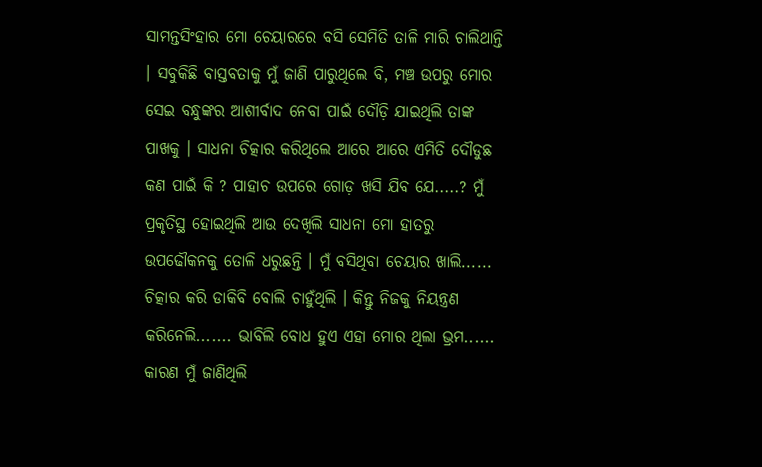ସାମନ୍ତସିଂହାର ମୋ ଚେୟାରରେ ବସି ସେମିତି ତାଳି ମାରି ଚାଲିଥାନ୍ତି । ସବୁକିଛି ବାସ୍ତବତାକୁ ମୁଁ ଜାଣି ପାରୁଥିଲେ ବି, ମଞ୍ଚ ଉପରୁ ମୋର ସେଇ ବନ୍ଧୁଙ୍କର ଆଶୀର୍ବାଦ ନେବା ପାଇଁ ଦୌଡ଼ି ଯାଇଥିଲି ତାଙ୍କ ପାଖକୁ । ସାଧନା ଚିତ୍କାର କରିଥିଲେ ଆରେ ଆରେ ଏମିତି ଦୌଡୁଛ କଣ ପାଇଁ କି ? ପାହାଚ ଉପରେ ଗୋଡ଼ ଖସି ଯିବ ଯେ.....? ମୁଁ ପ୍ରକୃତିସ୍ଥ ହୋଇଥିଲି ଆଉ ଦେଖିଲି ସାଧନା ମୋ ହାତରୁ ଉପଢୌକନକୁ ତୋଳି ଧରୁଛନ୍ତି । ମୁଁ ବସିଥିବା ଚେୟାର ଖାଲି...... ଚିତ୍କାର କରି ଡାକିବି ବୋଲି ଚାହୁଁଥିଲି । କିନ୍ତୁ ନିଜକୁ ନିୟନ୍ତ୍ରଣ କରିନେଲି....... ଭାବିଲି ବୋଧ ହୁଏ ଏହା ମୋର ଥିଲା ଭ୍ରମ...... କାରଣ ମୁଁ ଜାଣିଥିଲି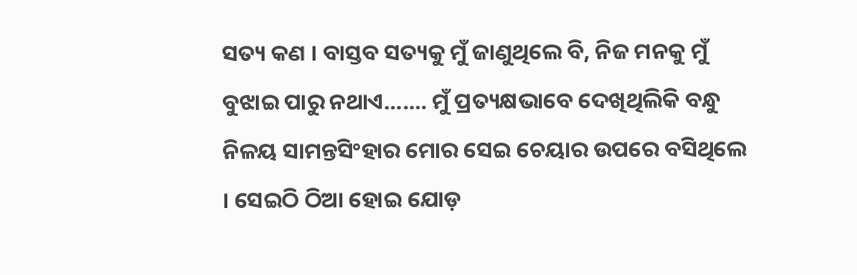ସତ୍ୟ କଣ । ବାସ୍ତବ ସତ୍ୟକୁ ମୁଁ ଜାଣୁଥିଲେ ବି, ନିଜ ମନକୁ ମୁଁ ବୁଝାଇ ପାରୁ ନଥାଏ....... ମୁଁ ପ୍ରତ୍ୟକ୍ଷଭାବେ ଦେଖିଥିଲିକି ବନ୍ଧୁ ନିଳୟ ସାମନ୍ତସିଂହାର ମୋର ସେଇ ଚେୟାର ଉପରେ ବସିଥିଲେ । ସେଇଠି ଠିଆ ହୋଇ ଯୋଡ଼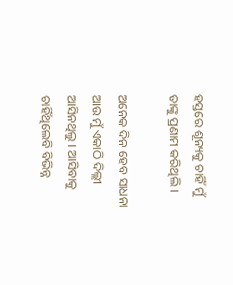ହସ୍ତରେ ଶୂନ୍ୟକୁ ଚାହିଁ ମୁଁ ତାଙ୍କୁ ପ୍ରଣାମ କରିଥିଲି ।

ଅନେକ ଦିନ ହେବ ସାଧନା ଆଉ ମୁଁ ଏକାଠି ଦିଲ୍ଲୀ ଆସିନଥିଲୁ । ଆସିବାକୁ ଚାହିଁଥିଲେବି ବିଭିନ୍ନ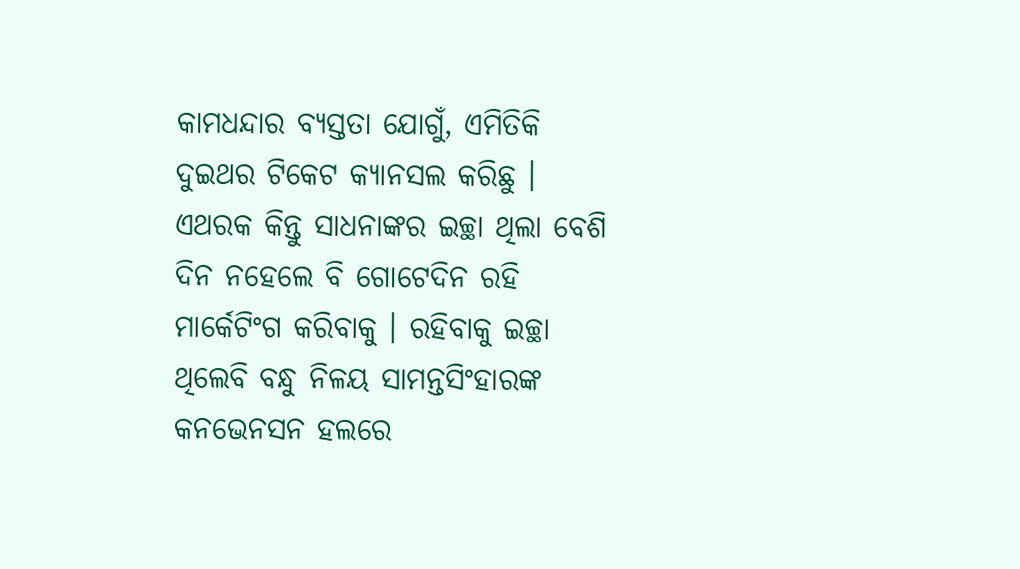କାମଧନ୍ଦାର ବ୍ୟସ୍ତତା ଯୋଗୁଁ, ଏମିତିକି ଦୁଇଥର ଟିକେଟ କ୍ୟାନସଲ କରିଛୁ । ଏଥରକ କିନ୍ତୁ ସାଧନାଙ୍କର ଇଚ୍ଛା ଥିଲା ବେଶି ଦିନ ନହେଲେ ବି ଗୋଟେଦିନ ରହି ମାର୍କେଟିଂଗ କରିବାକୁ । ରହିବାକୁ ଇଚ୍ଛା ଥିଲେବି ବନ୍ଧୁ ନିଳୟ ସାମନ୍ତସିଂହାରଙ୍କ କନଭେନସନ ହଲରେ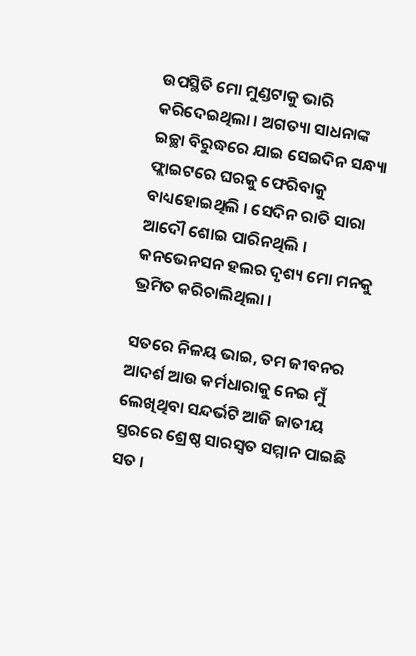ଉପସ୍ଥିତି ମୋ ମୁଣ୍ଡଟାକୁ ଭାରି କରିଦେଇଥିଲା । ଅଗତ୍ୟା ସାଧନାଙ୍କ ଇଚ୍ଛା ବିରୁଦ୍ଧରେ ଯାଇ ସେଇଦିନ ସନ୍ଧ୍ୟା ଫ୍ଲାଇଟରେ ଘରକୁ ଫେରିବାକୁ ବାଧ୍ୟହୋଇଥିଲି । ସେଦିନ ରାତି ସାରା ଆଦୌ ଶୋଇ ପାରିନଥିଲି । କନଭେନସନ ହଲର ଦୃଶ୍ୟ ମୋ ମନକୁ ଭ୍ରମିତ କରିଚାଲିଥିଲା ।

ସତରେ ନିଳୟ ଭାଇ, ତମ ଜୀବନର ଆଦର୍ଶ ଆଉ କର୍ମଧାରାକୁ ନେଇ ମୁଁ ଲେଖିଥିବା ସନ୍ଦର୍ଭଟି ଆଜି ଜାତୀୟ ସ୍ତରରେ ଶ୍ରେଷ୍ଠ ସାରସ୍ଵତ ସମ୍ମାନ ପାଇଛି ସତ ।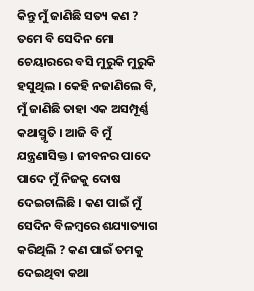କିନ୍ତୁ ମୁଁ ଜାଣିଛି ସତ୍ୟ କଣ ? ତମେ ବି ସେଦିନ ମୋ ଚେୟାରରେ ବସି ମୁରୁକି ମୁରୁକି ହସୁଥିଲ । କେହି ନଜାଣିଲେ ବି, ମୁଁ ଜାଣିଛି ତାହା ଏକ ଅସମ୍ପୂର୍ଣ୍ଣ କଥାସ୍ମୃତି । ଆଜି ବି ମୁଁ ଯନ୍ତ୍ରଣାସିକ୍ତ । ଜୀବନର ପାଦେ ପାଦେ ମୁଁ ନିଜକୁ ଦୋଷ ଦେଇଚାଲିଛି । କଣ ପାଇଁ ମୁଁ ସେଦିନ ବିଳମ୍ବରେ ଶଯ୍ୟାତ୍ୟାଗ କରିଥିଲି ? କଣ ପାଇଁ ତମକୁ ଦେଇଥିବା କଥା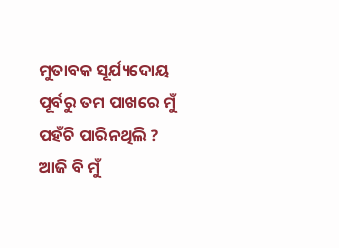ମୁତାବକ ସୂର୍ଯ୍ୟଦୋୟ ପୂର୍ବରୁ ତମ ପାଖରେ ମୁଁ ପହଁଚି ପାରିନଥିଲି ? ଆଜି ବି ମୁଁ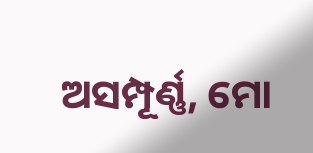ଅସମ୍ପୂର୍ଣ୍ଣ, ମୋ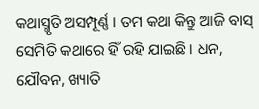କଥାସ୍ମୃତି ଅସମ୍ପୂର୍ଣ୍ଣ । ତମ କଥା କିନ୍ତୁ ଆଜି ବାସ୍ ସେମିତି କଥାରେ ହିଁ ରହି ଯାଇଛି । ଧନ, ଯୌବନ, ଖ୍ୟାତି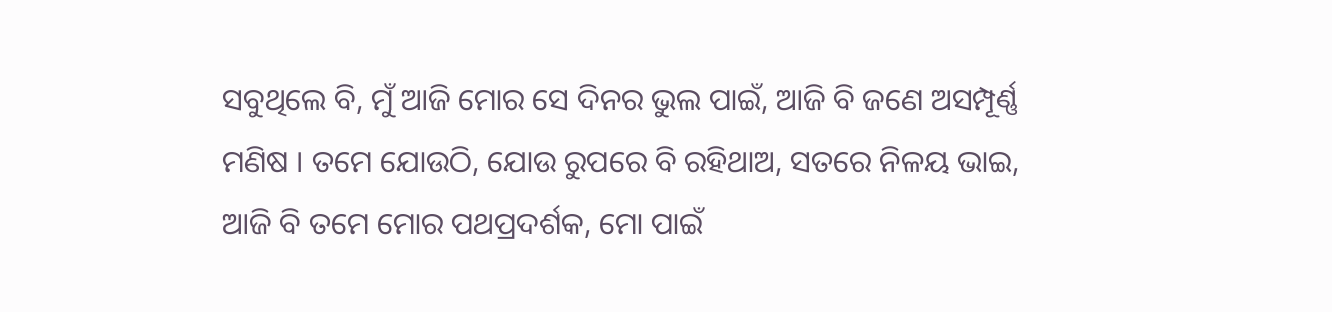ସବୁଥିଲେ ବି, ମୁଁ ଆଜି ମୋର ସେ ଦିନର ଭୁଲ ପାଇଁ, ଆଜି ବି ଜଣେ ଅସମ୍ପୂର୍ଣ୍ଣ ମଣିଷ । ତମେ ଯୋଉଠି, ଯୋଉ ରୁପରେ ବି ରହିଥାଅ, ସତରେ ନିଳୟ ଭାଇ, ଆଜି ବି ତମେ ମୋର ପଥପ୍ରଦର୍ଶକ, ମୋ ପାଇଁ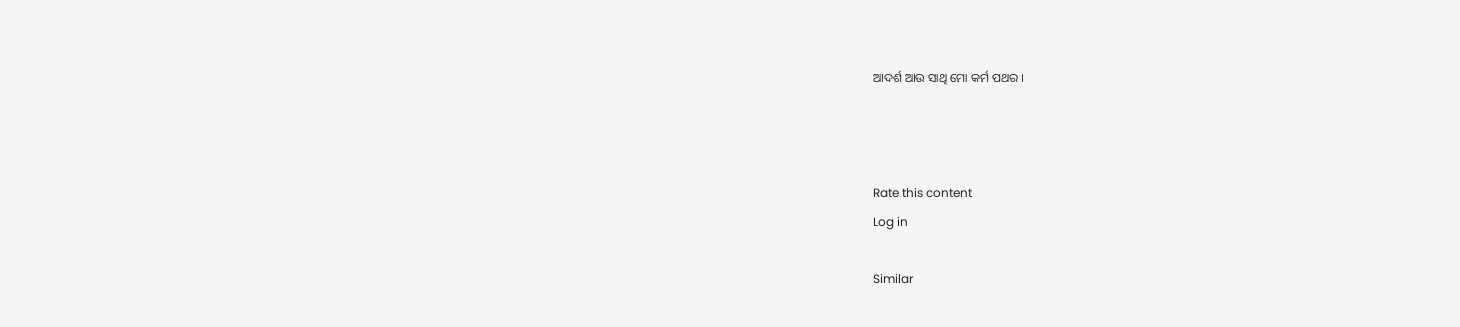ଆଦର୍ଶ ଆଉ ସାଥି ମୋ କର୍ମ ପଥର ।



Rate this content
Log in

Similar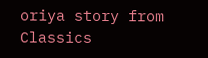oriya story from Classics